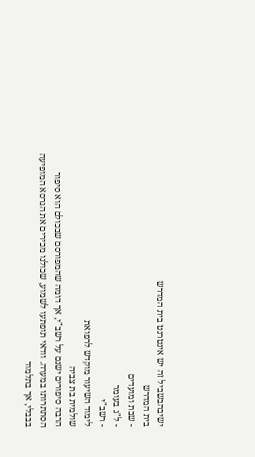ישיבהבשביל זה יש אינטרנט בית המדרש
בית המדרש
- שבת ומועדים
- ל"ג בעומר
- רשב"י
לימוד השיעור מוקדש לרפואת
שולמית בת צביה
הרבה סיפורים ישנם על רשב"י, אך דומה שהמפורסם שבכולם הוא סיפור הסתתרותו במערה. וודאי תופתעו לשמוע, שכולנו מכירים את הגרסא המופיעה בבבלי, אך בתלמוד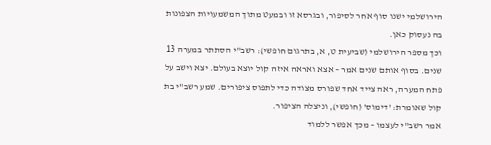הירושלמי ישנו סוף אחר לסיפור, ובגרסא זו ובמעט מתוך המשמעויות הצפונות בה נעסוק כאן.
וכך מספר הירושלמי (שביעית ט, א, בתרגום חופשי): רשב"י הסתתר במערה 13 שנים. בסוף אותם שנים אמר – אצא ואראה איזה קול יוצא בעולם. יצא וישב על פתח המערה, ראה צייד אחד שפורס מצודה כדי לתפוס ציפורים. שמע רשב"י בת קול שאומרת: 'דימוס' (חופשי), וניצלה הציפור.
אמר רשב"י לעצמו – מכך אפשר ללמוד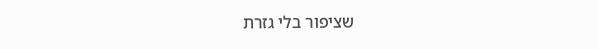שציפור בלי גזרת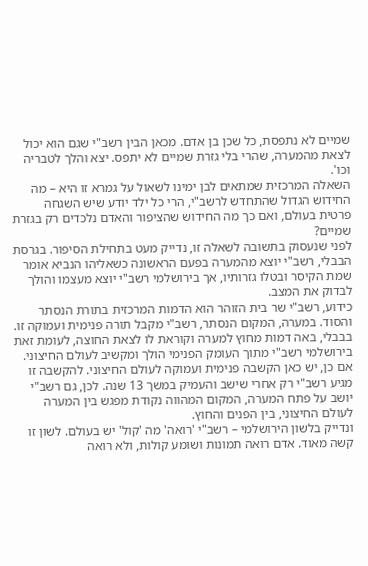שמיים לא נתפסת, כל שכן בן אדם. מכאן הבין רשב"י שגם הוא יכול לצאת מהמערה, שהרי בלי גזרת שמיים לא יתפס. יצא והלך לטבריה וכו'.
השאלה המרכזית שמתאים לבן ימינו לשאול על גמרא זו היא – מה החידוש הגדול שהתחדש לרשב"י, הרי כל ילד יודע שיש השגחה פרטית בעולם, ואם כך מה החידוש שהציפור והאדם נלכדים רק בגזרת שמיים?
לפני שנעסוק בתשובה לשאלה זו, נדייק מעט בתחילת הסיפור. בגרסת הבבלי, רשב"י יוצא מהמערה בפעם הראשונה כשאליהו הנביא אומר שמת הקיסר ובטלו גזרותיו, אך בירושלמי רשב"י יוצא מעצמו והולך לבדוק את המצב.
כידוע, רשב"י שר בית הזוהר הוא הדמות המרכזית בתורת הנסתר והסוד. במערה, המקום הנסתר, רשב"י מקבל תורה פנימית ועמוקה זו. בבבלי, באה דמות מחוץ למערה וקוראת לו לצאת החוצה, לעומת זאת בירושלמי רשב"י מתוך העומק הפנימי הולך ומקשיב לעולם החיצוני.
אם כן, יש כאן הקשבה פנימית ועמוקה לעולם החיצוני. להקשבה זו מגיע רשב"י רק אחרי שישב והעמיק במשך 13 שנה. לכן, גם רשב"י יושב על פתח המערה, המקום המהווה נקודת מפגש בין המערה לעולם החיצוני, בין הפנים והחוץ.
ונדייק בלשון הירושלמי – רשב"י 'רואה' מה 'קול' יש בעולם. לשון זו קשה מאוד. אדם רואה תמונות ושומע קולות, ולא רואה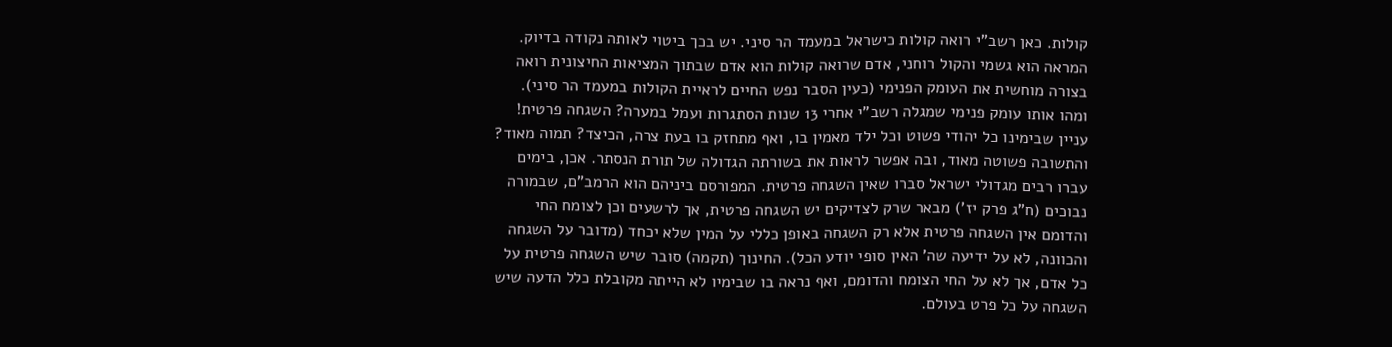קולות. כאן רשב"י רואה קולות כישראל במעמד הר סיני. יש בכך ביטוי לאותה נקודה בדיוק. המראה הוא גשמי והקול רוחני, אדם שרואה קולות הוא אדם שבתוך המציאות החיצונית רואה בצורה מוחשית את העומק הפנימי (כעין הסבר נפש החיים לראיית הקולות במעמד הר סיני).
ומהו אותו עומק פנימי שמגלה רשב"י אחרי 13 שנות הסתגרות ועמל במערה? השגחה פרטית! עניין שבימינו כל יהודי פשוט וכל ילד מאמין בו, ואף מתחזק בו בעת צרה, הכיצד? תמוה מאוד?
והתשובה פשוטה מאוד, ובה אפשר לראות את בשורתה הגדולה של תורת הנסתר. אכן, בימים עברו רבים מגדולי ישראל סברו שאין השגחה פרטית. המפורסם ביניהם הוא הרמב"ם, שבמורה נבוכים (ח"ג פרק יז') מבאר שרק לצדיקים יש השגחה פרטית, אך לרשעים וכן לצומח החי והדומם אין השגחה פרטית אלא רק השגחה באופן כללי על המין שלא יכחד (מדובר על השגחה והכוונה, לא על ידיעה שה' האין סופי יודע הכל). החינוך (תקמה) סובר שיש השגחה פרטית על כל אדם, אך לא על החי הצומח והדומם, ואף נראה בו שבימיו לא הייתה מקובלת כלל הדעה שיש השגחה על כל פרט בעולם.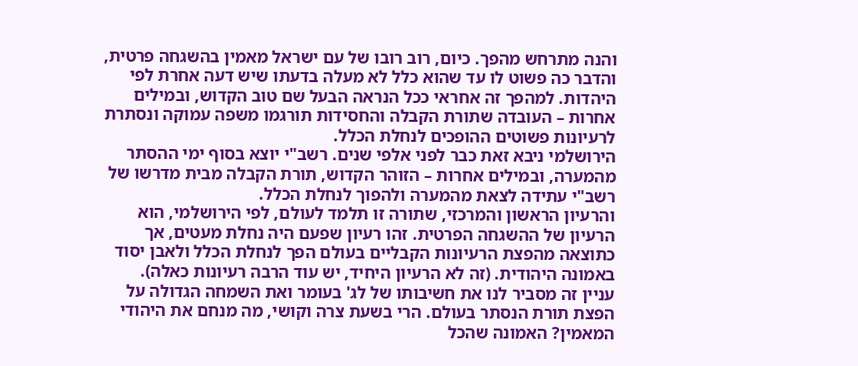והנה מתרחש מהפך. כיום, רוב רובו של עם ישראל מאמין בהשגחה פרטית, והדבר כה פשוט לו עד שהוא כלל לא מעלה בדעתו שיש דעה אחרת לפי היהדות. למהפך זה אחראי ככל הנראה הבעל שם טוב הקדוש, ובמילים אחרות – העובדה שתורת הקבלה והחסידות תורגמו משפה עמוקה ונסתרת לרעיונות פשוטים ההופכים לנחלת הכלל.
הירושלמי ניבא זאת כבר לפני אלפי שנים. רשב"י יוצא בסוף ימי ההסתר מהמערה, ובמילים אחרות – הזוהר הקדוש, תורת הקבלה מבית מדרשו של רשב"י עתידה לצאת מהמערה ולהפוך לנחלת הכלל.
והרעיון הראשון והמרכזי, שתורה זו תלמד לעולם, לפי הירושלמי, הוא הרעיון של ההשגחה הפרטית. זהו רעיון שפעם היה נחלת מעטים, אך כתוצאה מהפצת הרעיונות הקבליים בעולם הפך לנחלת הכלל ולאבן יסוד באמונה היהודית. (זה לא הרעיון היחיד, יש עוד הרבה רעיונות כאלה).
עניין זה מסביר לנו את חשיבותו של לג' בעומר ואת השמחה הגדולה על הפצת תורת הנסתר בעולם. הרי בשעת צרה וקושי, מה מנחם את היהודי המאמין? האמונה שהכל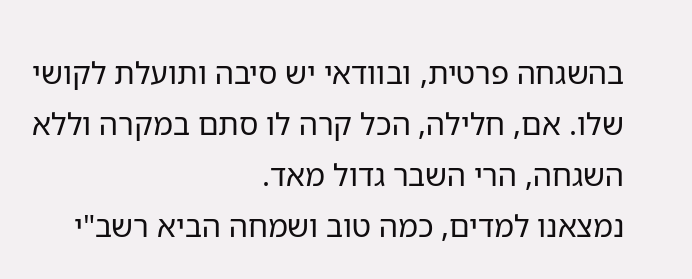בהשגחה פרטית, ובוודאי יש סיבה ותועלת לקושי שלו. אם, חלילה, הכל קרה לו סתם במקרה וללא השגחה, הרי השבר גדול מאד.
נמצאנו למדים, כמה טוב ושמחה הביא רשב"י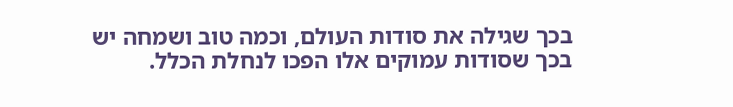בכך שגילה את סודות העולם, וכמה טוב ושמחה יש בכך שסודות עמוקים אלו הפכו לנחלת הכלל.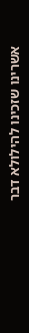אשרינו שזכינו להילולא דבר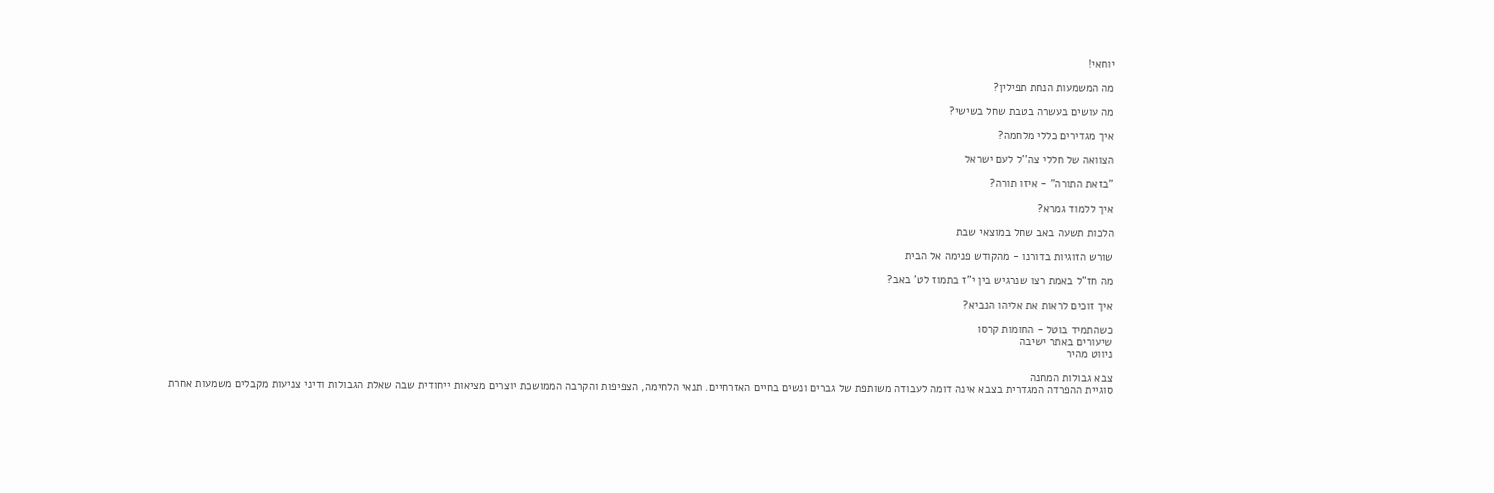יוחאי!

מה המשמעות הנחת תפילין?

מה עושים בעשרה בטבת שחל בשישי?

איך מגדירים כללי מלחמה?

הצוואה של חללי צה''ל לעם ישראל

"בזאת התורה" - איזו תורה?

איך ללמוד גמרא?

הלכות תשעה באב שחל במוצאי שבת

שורש הזוגיות בדורנו - מהקודש פנימה אל הבית

מה חז"ל באמת רצו שנרגיש בין י"ז בתמוז לט' באב?

איך זוכים לראות את אליהו הנביא?

כשהתמיד בוטל - החומות קרסו
שיעורים באתר ישיבה
ניווט מהיר

צבא גבולות המחנה
סוגיית ההפרדה המגדרית בצבא אינה דומה לעבודה משותפת של גברים ונשים בחיים האזרחיים. תנאי הלחימה, הצפיפות והקרבה הממושכת יוצרים מציאות ייחודית שבה שאלת הגבולות ודיני צניעות מקבלים משמעות אחרת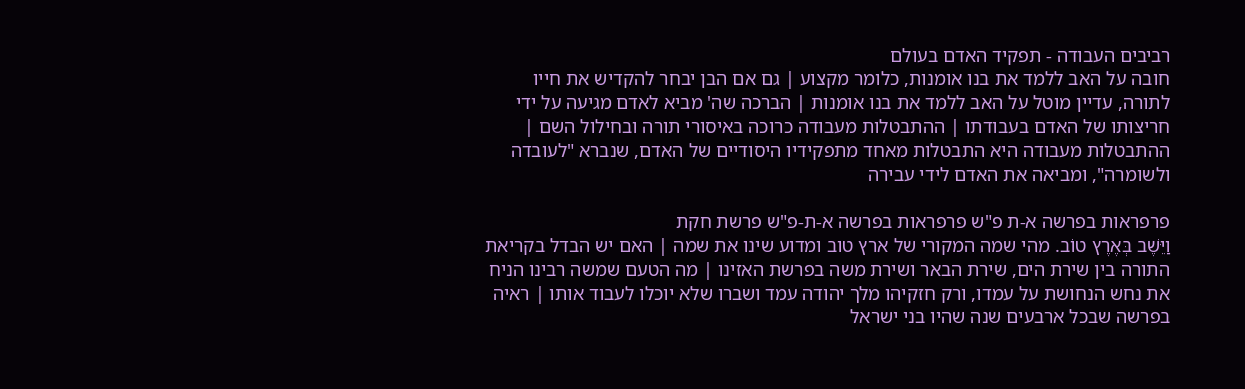רביבים העבודה - תפקיד האדם בעולם
חובה על האב ללמד את בנו אומנות, כלומר מקצוע | גם אם הבן יבחר להקדיש את חייו לתורה, עדיין מוטל על האב ללמד את בנו אומנות | הברכה שה' מביא לאדם מגיעה על ידי חריצותו של האדם בעבודתו | ההתבטלות מעבודה כרוכה באיסורי תורה ובחילול השם | ההתבטלות מעבודה היא התבטלות מאחד מתפקידיו היסודיים של האדם, שנברא "לעובדה ולשומרה", ומביאה את האדם לידי עבירה

פרפראות בפרשה א-ת פ"ש פרפראות בפרשה א-ת-פ"ש פרשת חקת
וַיֵּשֶׁב בְּאֶרֶץ טוֹב. מהי שמה המקורי של ארץ טוב ומדוע שינו את שמה | האם יש הבדל בקריאת התורה בין שירת הים, שירת הבאר ושירת משה בפרשת האזינו | מה הטעם שמשה רבינו הניח את נחש הנחושת על עמדו, ורק חזקיהו מלך יהודה עמד ושברו שלא יוכלו לעבוד אותו | ראיה בפרשה שבכל ארבעים שנה שהיו בני ישראל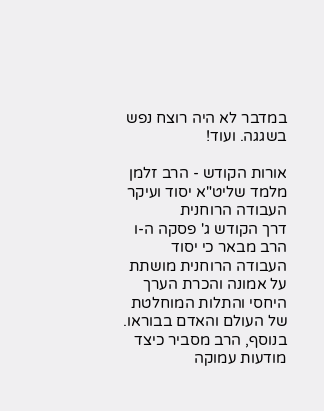במדבר לא היה רוצח נפש בשגגה. ועוד!

אורות הקודש - הרב זלמן מלמד שליט"א יסוד ועיקר העבודה הרוחנית
דרך הקודש ג' פסקה ה-ו
הרב מבאר כי יסוד העבודה הרוחנית מושתת על אמונה והכרת הערך היחסי והתלות המוחלטת של העולם והאדם בבוראו. בנוסף, הרב מסביר כיצד מודעות עמוקה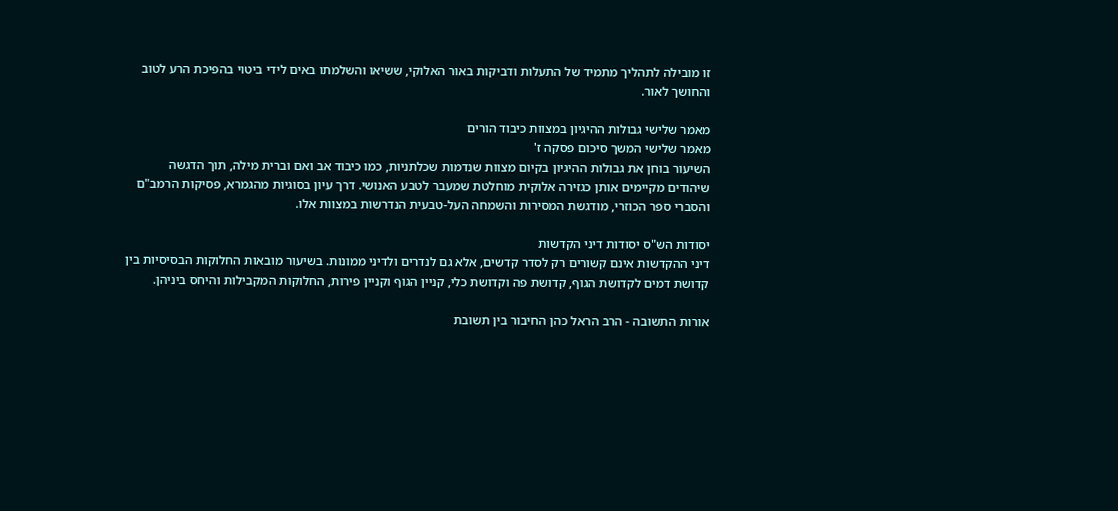זו מובילה לתהליך מתמיד של התעלות ודביקות באור האלוקי, ששיאו והשלמתו באים לידי ביטוי בהפיכת הרע לטוב והחושך לאור.

מאמר שלישי גבולות ההיגיון במצוות כיבוד הורים
מאמר שלישי המשך סיכום פסקה ז'
השיעור בוחן את גבולות ההיגיון בקיום מצוות שנדמות שכלתניות, כמו כיבוד אב ואם וברית מילה, תוך הדגשה שיהודים מקיימים אותן כגזירה אלוקית מוחלטת שמעבר לטבע האנושי. דרך עיון בסוגיות מהגמרא, פסיקות הרמב"ם והסברי ספר הכוזרי, מודגשת המסירות והשמחה העל-טבעית הנדרשות במצוות אלו.

יסודות הש"ס יסודות דיני הקדשות
דיני ההקדשות אינם קשורים רק לסדר קדשים, אלא גם לנדרים ולדיני ממונות. בשיעור מובאות החלוקות הבסיסיות בין קדושת דמים לקדושת הגוף, קדושת פה וקדושת כלי, קניין הגוף וקניין פירות, החלוקות המקבילות והיחס ביניהן.

אורות התשובה - הרב הראל כהן החיבור בין תשובת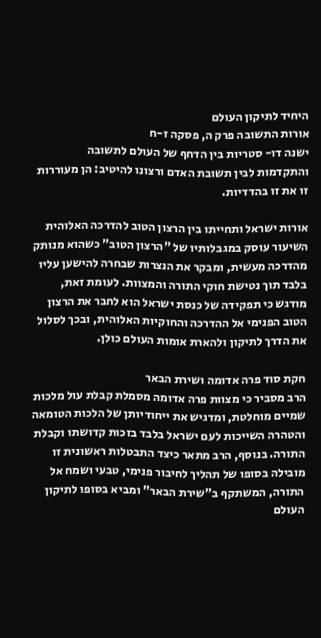היחיד לתיקון העולם
אורות התשובה פרק ה, פסקה ז-ח
ישנה דו- סטריות בין הדחף של העולם לתשובה והתקדמות לבין תשובת האדם ורצונו להיטיב: הן מעוררות זו את זו בהדדיות.

אורות ישראל ותחייתו בין הרצון הטוב להדרכה האלוהית
השיעור עוסק במגבלותיו של "הרצון הטוב" כשהוא מנותק מהדרכה מעשית, ומבקר את הנצרות שבחרה להישען עליו בלבד תוך נטישת חוקי התורה והמצוות. לעומת זאת, מודגש כי תפקידה של כנסת ישראל הוא לחבר את הרצון הטוב הפנימי אל ההדרכה והחוקיות האלוהית, ובכך לסלול את הדרך לתיקון ולהארת אומות העולם כולן.

חקת סוד פרה אדומה ושירת הבאר
הרב מסביר כי מצוות פרה אדומה מסמלת קבלת עול מלכות שמיים מוחלטת, ומדגיש את ייחודיותן של הלכות הטומאה והטהרה השייכות לעם ישראל בלבד בזכות קדושתו וקבלת התורה. בנוסף, הרב מתאר כיצד התבטלות ראשונית זו מובילה בסופו של תהליך לחיבור פנימי, טבעי ושמח אל התורה, המשתקף ב"שירת הבאר" ומביא בסופו לתיקון העולם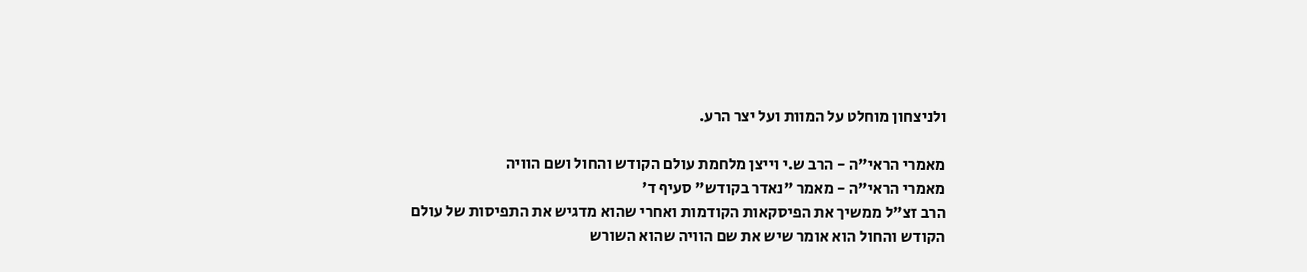ולניצחון מוחלט על המוות ועל יצר הרע.

מאמרי הראי"ה - הרב ש.י וייצן מלחמת עולם הקודש והחול ושם הוויה
מאמרי הראי"ה - מאמר "נאדר בקודש" סעיף ד'
הרב זצ"ל ממשיך את הפיסקאות הקודמות ואחרי שהוא מדגיש את התפיסות של עולם הקודש והחול הוא אומר שיש את שם הוויה שהוא השורש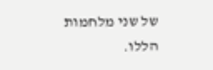של שני מלחמות הללו.